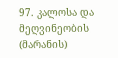97. კალოსა და მეღვინეობის (მარანის)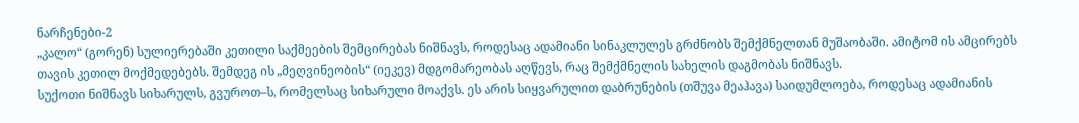ნარჩენები-2
„კალო“ (გორენ) სულიერებაში კეთილი საქმეების შემცირებას ნიშნავს, როდესაც ადამიანი სინაკლულეს გრძნობს შემქმნელთან მუშაობაში. ამიტომ ის ამცირებს თავის კეთილ მოქმედებებს. შემდეგ ის „მეღვინეობის“ (იეკევ) მდგომარეობას აღწევს, რაც შემქმნელის სახელის დაგმობას ნიშნავს.
სუქოთი ნიშნავს სიხარულს, გვუროთ–ს, რომელსაც სიხარული მოაქვს. ეს არის სიყვარულით დაბრუნების (თშუვა მეაჰავა) საიდუმლოება, როდესაც ადამიანის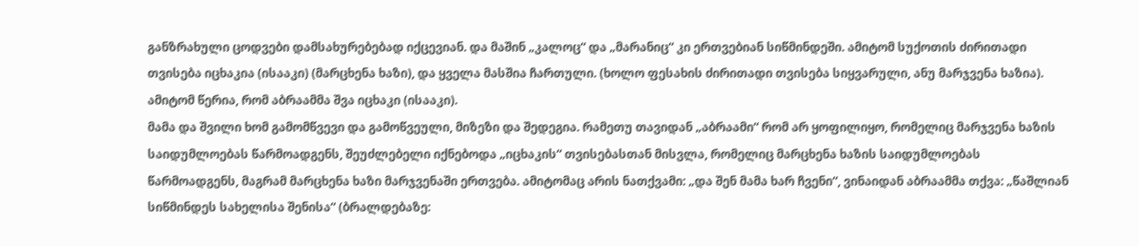განზრახული ცოდვები დამსახურებებად იქცევიან. და მაშინ „კალოც“ და „მარანიც“ კი ერთვებიან სიწმინდეში. ამიტომ სუქოთის ძირითადი თვისება იცხაკია (ისააკი) (მარცხენა ხაზი), და ყველა მასშია ჩართული. (ხოლო ფესახის ძირითადი თვისება სიყვარული, ანუ მარჯვენა ხაზია). ამიტომ წერია, რომ აბრაამმა შვა იცხაკი (ისააკი).
მამა და შვილი ხომ გამომწვევი და გამოწვეული, მიზეზი და შედეგია. რამეთუ თავიდან „აბრაამი“ რომ არ ყოფილიყო, რომელიც მარჯვენა ხაზის საიდუმლოებას წარმოადგენს, შეუძლებელი იქნებოდა „იცხაკის“ თვისებასთან მისვლა, რომელიც მარცხენა ხაზის საიდუმლოებას წარმოადგენს, მაგრამ მარცხენა ხაზი მარჯვენაში ერთვება. ამიტომაც არის ნათქვამი: „და შენ მამა ხარ ჩვენი“, ვინაიდან აბრაამმა თქვა: „წაშლიან სიწმინდეს სახელისა შენისა“ (ბრალდებაზე: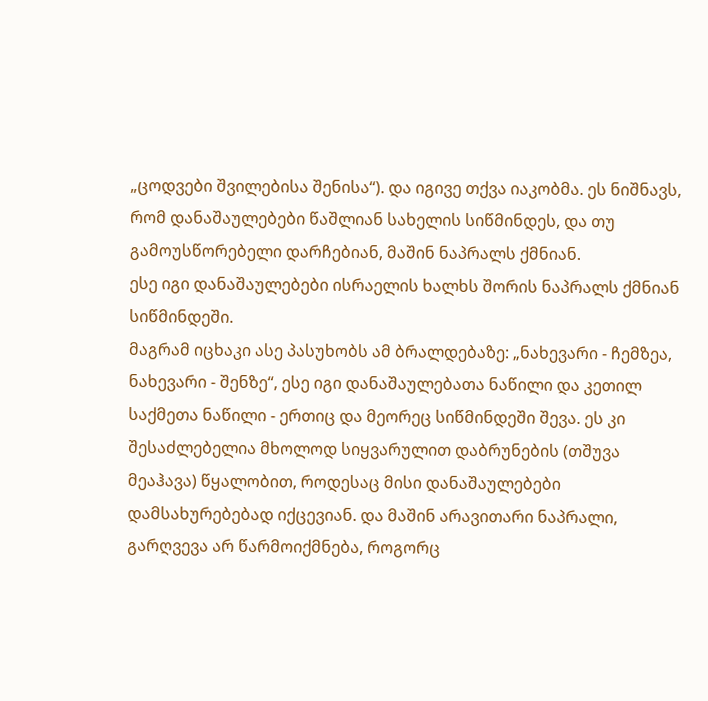„ცოდვები შვილებისა შენისა“). და იგივე თქვა იაკობმა. ეს ნიშნავს, რომ დანაშაულებები წაშლიან სახელის სიწმინდეს, და თუ გამოუსწორებელი დარჩებიან, მაშინ ნაპრალს ქმნიან.
ესე იგი დანაშაულებები ისრაელის ხალხს შორის ნაპრალს ქმნიან სიწმინდეში.
მაგრამ იცხაკი ასე პასუხობს ამ ბრალდებაზე: „ნახევარი - ჩემზეა, ნახევარი - შენზე“, ესე იგი დანაშაულებათა ნაწილი და კეთილ საქმეთა ნაწილი - ერთიც და მეორეც სიწმინდეში შევა. ეს კი შესაძლებელია მხოლოდ სიყვარულით დაბრუნების (თშუვა მეაჰავა) წყალობით, როდესაც მისი დანაშაულებები დამსახურებებად იქცევიან. და მაშინ არავითარი ნაპრალი, გარღვევა არ წარმოიქმნება, როგორც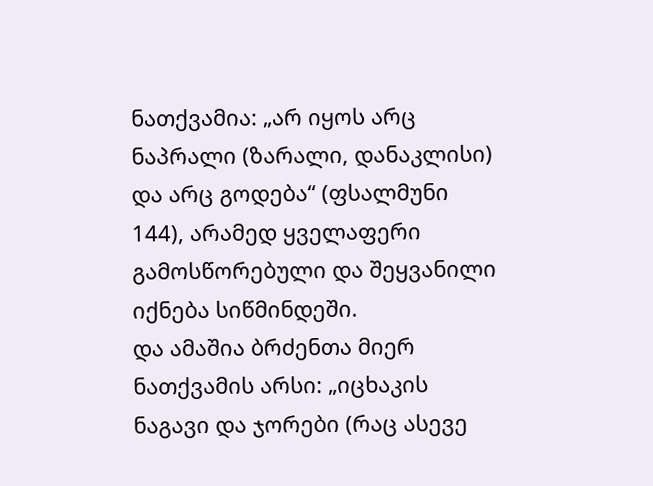ნათქვამია: „არ იყოს არც ნაპრალი (ზარალი, დანაკლისი) და არც გოდება“ (ფსალმუნი 144), არამედ ყველაფერი გამოსწორებული და შეყვანილი იქნება სიწმინდეში.
და ამაშია ბრძენთა მიერ ნათქვამის არსი: „იცხაკის ნაგავი და ჯორები (რაც ასევე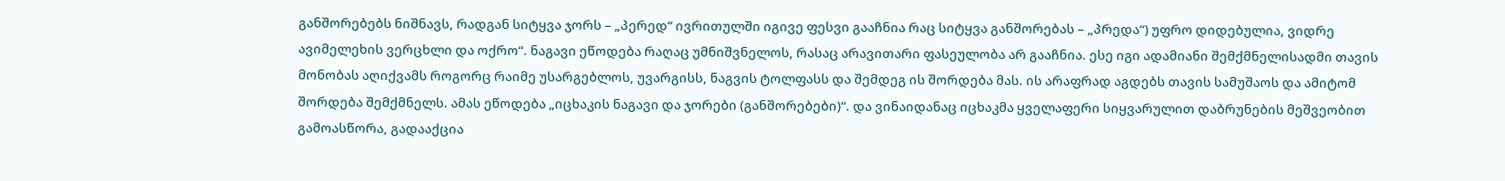განშორებებს ნიშნავს, რადგან სიტყვა ჯორს – „პერედ“ ივრითულში იგივე ფესვი გააჩნია რაც სიტყვა განშორებას – „პრედა“) უფრო დიდებულია, ვიდრე ავიმელეხის ვერცხლი და ოქრო“. ნაგავი ეწოდება რაღაც უმნიშვნელოს, რასაც არავითარი ფასეულობა არ გააჩნია. ესე იგი ადამიანი შემქმნელისადმი თავის მონობას აღიქვამს როგორც რაიმე უსარგებლოს, უვარგისს, ნაგვის ტოლფასს და შემდეგ ის შორდება მას. ის არაფრად აგდებს თავის სამუშაოს და ამიტომ შორდება შემქმნელს. ამას ეწოდება „იცხაკის ნაგავი და ჯორები (განშორებები)“. და ვინაიდანაც იცხაკმა ყველაფერი სიყვარულით დაბრუნების მეშვეობით გამოასწორა, გადააქცია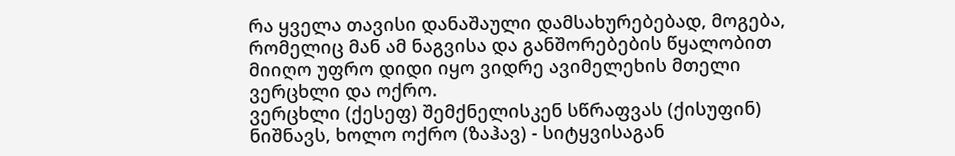რა ყველა თავისი დანაშაული დამსახურებებად, მოგება, რომელიც მან ამ ნაგვისა და განშორებების წყალობით მიიღო უფრო დიდი იყო ვიდრე ავიმელეხის მთელი ვერცხლი და ოქრო.
ვერცხლი (ქესეფ) შემქნელისკენ სწრაფვას (ქისუფინ) ნიშნავს, ხოლო ოქრო (ზაჰავ) - სიტყვისაგან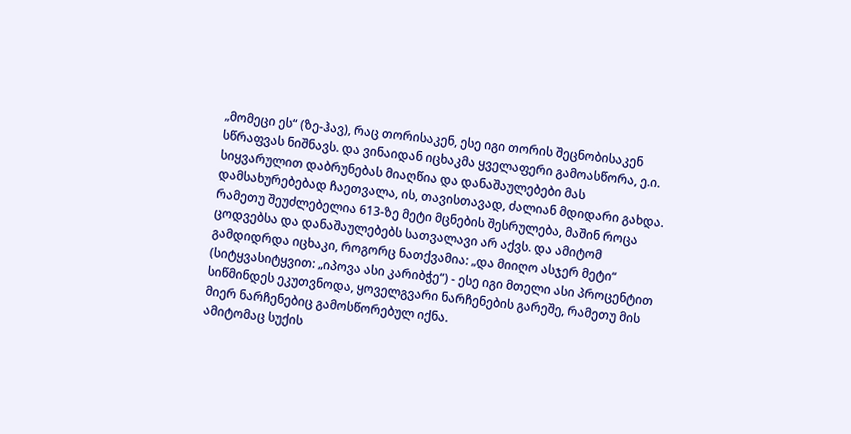„მომეცი ეს“ (ზე-ჰავ), რაც თორისაკენ, ესე იგი თორის შეცნობისაკენ სწრაფვას ნიშნავს. და ვინაიდან იცხაკმა ყველაფერი გამოასწორა, ე.ი. სიყვარულით დაბრუნებას მიაღწია და დანაშაულებები მას დამსახურებებად ჩაეთვალა, ის, თავისთავად, ძალიან მდიდარი გახდა. რამეთუ შეუძლებელია 613-ზე მეტი მცნების შესრულება, მაშინ როცა ცოდვებსა და დანაშაულებებს სათვალავი არ აქვს. და ამიტომ გამდიდრდა იცხაკი, როგორც ნათქვამია: „და მიიღო ასჯერ მეტი“ (სიტყვასიტყვით: „იპოვა ასი კარიბჭე“) - ესე იგი მთელი ასი პროცენტით სიწმინდეს ეკუთვნოდა, ყოველგვარი ნარჩენების გარეშე, რამეთუ მის მიერ ნარჩენებიც გამოსწორებულ იქნა.
ამიტომაც სუქის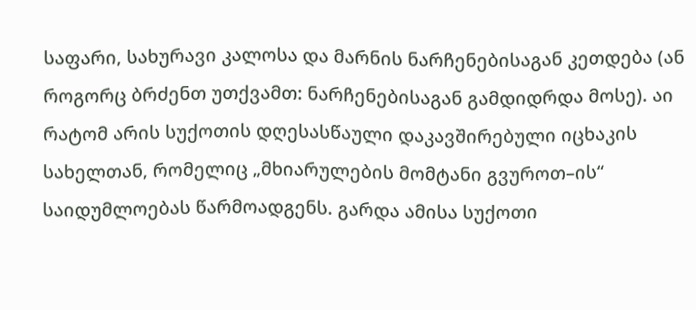საფარი, სახურავი კალოსა და მარნის ნარჩენებისაგან კეთდება (ან როგორც ბრძენთ უთქვამთ: ნარჩენებისაგან გამდიდრდა მოსე). აი რატომ არის სუქოთის დღესასწაული დაკავშირებული იცხაკის სახელთან, რომელიც „მხიარულების მომტანი გვუროთ–ის“ საიდუმლოებას წარმოადგენს. გარდა ამისა სუქოთი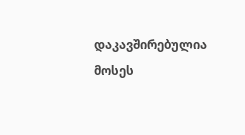დაკავშირებულია მოსეს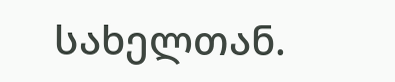სახელთან.